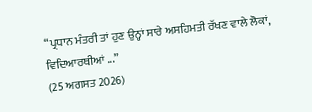“ਪ੍ਰਧਾਨ ਮੰਤਰੀ ਤਾਂ ਹੁਣ ਉਨ੍ਹਾਂ ਸਾਰੇ ਅਸਹਿਮਤੀ ਰੱਖਣ ਵਾਲੇ ਲੋਕਾਂ, ਵਿਦਿਆਰਥੀਆਂ ...”
(25 ਅਗਸਤ 2026)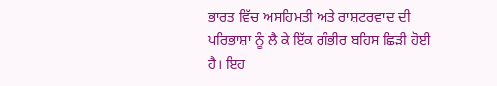ਭਾਰਤ ਵਿੱਚ ਅਸਹਿਮਤੀ ਅਤੇ ਰਾਸ਼ਟਰਵਾਦ ਦੀ ਪਰਿਭਾਸ਼ਾ ਨੂੰ ਲੈ ਕੇ ਇੱਕ ਗੰਭੀਰ ਬਹਿਸ ਛਿੜੀ ਹੋਈ ਹੈ। ਇਹ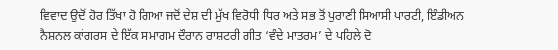ਵਿਵਾਦ ਉਦੋਂ ਹੋਰ ਤਿੱਖਾ ਹੋ ਗਿਆ ਜਦੋਂ ਦੇਸ਼ ਦੀ ਮੁੱਖ ਵਿਰੋਧੀ ਧਿਰ ਅਤੇ ਸਭ ਤੋਂ ਪੁਰਾਣੀ ਸਿਆਸੀ ਪਾਰਟੀ, ਇੰਡੀਅਨ ਨੈਸ਼ਨਲ ਕਾਂਗਰਸ ਦੇ ਇੱਕ ਸਮਾਗਮ ਦੌਰਾਨ ਰਾਸ਼ਟਰੀ ਗੀਤ ‘ਵੰਦੇ ਮਾਤਰਮ’ ਦੇ ਪਹਿਲੇ ਦੋ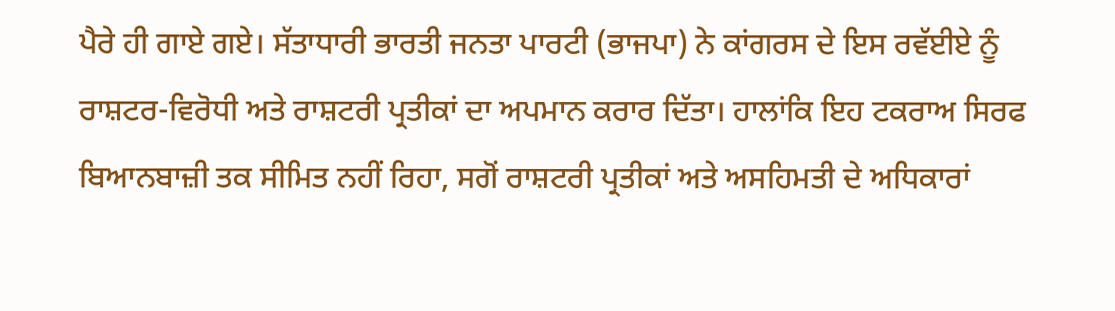ਪੈਰੇ ਹੀ ਗਾਏ ਗਏ। ਸੱਤਾਧਾਰੀ ਭਾਰਤੀ ਜਨਤਾ ਪਾਰਟੀ (ਭਾਜਪਾ) ਨੇ ਕਾਂਗਰਸ ਦੇ ਇਸ ਰਵੱਈਏ ਨੂੰ ਰਾਸ਼ਟਰ-ਵਿਰੋਧੀ ਅਤੇ ਰਾਸ਼ਟਰੀ ਪ੍ਰਤੀਕਾਂ ਦਾ ਅਪਮਾਨ ਕਰਾਰ ਦਿੱਤਾ। ਹਾਲਾਂਕਿ ਇਹ ਟਕਰਾਅ ਸਿਰਫ ਬਿਆਨਬਾਜ਼ੀ ਤਕ ਸੀਮਿਤ ਨਹੀਂ ਰਿਹਾ, ਸਗੋਂ ਰਾਸ਼ਟਰੀ ਪ੍ਰਤੀਕਾਂ ਅਤੇ ਅਸਹਿਮਤੀ ਦੇ ਅਧਿਕਾਰਾਂ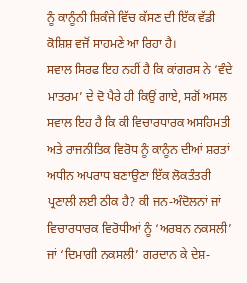ਨੂੰ ਕਾਨੂੰਨੀ ਸ਼ਿਕੰਜੇ ਵਿੱਚ ਕੱਸਣ ਦੀ ਇੱਕ ਵੱਡੀ ਕੋਸ਼ਿਸ਼ ਵਜੋਂ ਸਾਹਮਣੇ ਆ ਰਿਹਾ ਹੈ।
ਸਵਾਲ ਸਿਰਫ ਇਹ ਨਹੀਂ ਹੈ ਕਿ ਕਾਂਗਰਸ ਨੇ ‘ਵੰਦੇ ਮਾਤਰਮ’ ਦੇ ਦੋ ਪੈਰੇ ਹੀ ਕਿਉਂ ਗਾਏ, ਸਗੋਂ ਅਸਲ ਸਵਾਲ ਇਹ ਹੈ ਕਿ ਕੀ ਵਿਚਾਰਧਾਰਕ ਅਸਹਿਮਤੀ ਅਤੇ ਰਾਜਨੀਤਿਕ ਵਿਰੋਧ ਨੂੰ ਕਾਨੂੰਨ ਦੀਆਂ ਸ਼ਰਤਾਂ ਅਧੀਨ ਅਪਰਾਧ ਬਣਾਉਣਾ ਇੱਕ ਲੋਕਤੰਤਰੀ ਪ੍ਰਣਾਲੀ ਲਈ ਠੀਕ ਹੈ? ਕੀ ਜਨ-ਅੰਦੋਲਨਾਂ ਜਾਂ ਵਿਚਾਰਧਾਰਕ ਵਿਰੋਧੀਆਂ ਨੂੰ ‘ਅਰਬਨ ਨਕਸਲੀ’ ਜਾਂ ‘ਦਿਮਾਗੀ ਨਕਸਲੀ’ ਗਰਦਾਨ ਕੇ ਦੇਸ਼-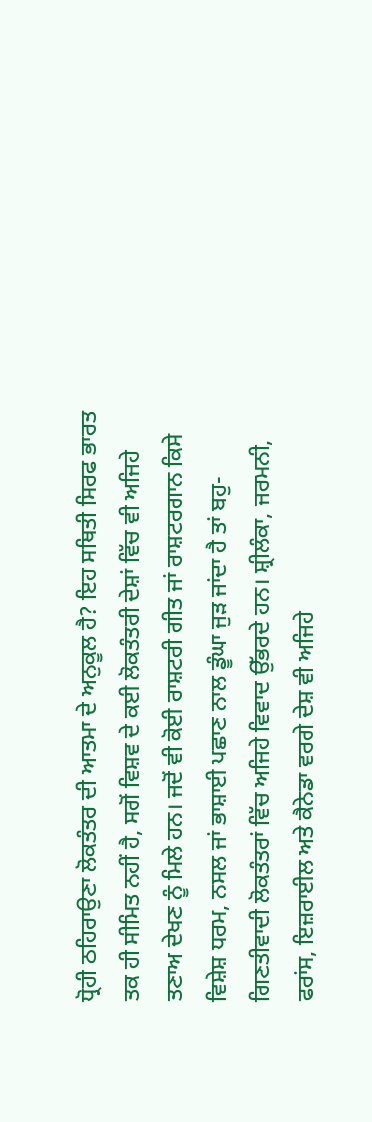ਧ੍ਰੋਹੀ ਠਹਿਰਾਉਣਾ ਲੋਕਤੰਤਰ ਦੀ ਆਤਮਾ ਦੇ ਅਨੁਕੂਲ ਹੈ? ਇਹ ਸਥਿਤੀ ਸਿਰਫ ਭਾਰਤ ਤਕ ਹੀ ਸੀਮਿਤ ਨਹੀਂ ਹੈ, ਸਗੋਂ ਵਿਸ਼ਵ ਦੇ ਕਈ ਲੋਕਤੰਤਰੀ ਦੇਸ਼ਾਂ ਵਿੱਚ ਵੀ ਅਜਿਹੇ ਤਣਾਅ ਦੇਖਣ ਨੂੰ ਮਿਲੇ ਹਨ। ਜਦੋਂ ਵੀ ਕੋਈ ਰਾਸ਼ਟਰੀ ਗੀਤ ਜਾਂ ਰਾਸ਼ਟਰਗਾਨ ਕਿਸੇ ਵਿਸ਼ੇਸ਼ ਧਰਮ, ਨਸਲ ਜਾਂ ਭਾਸ਼ਾਈ ਪਛਾਣ ਨਾਲ ਡੂੰਘਾ ਜੁੜ ਜਾਂਦਾ ਹੈ ਤਾਂ ਬਹੁ-ਗਿਣਤੀਵਾਦੀ ਲੋਕਤੰਤਰਾਂ ਵਿੱਚ ਅਜਿਹੇ ਵਿਵਾਦ ਉੱਭਰਦੇ ਹਨ। ਸ਼੍ਰੀਲੰਕਾ, ਜਰਮਨੀ, ਫਰਾਂਸ, ਇਜ਼ਰਾਈਲ ਅਤੇ ਕੈਨੇਡਾ ਵਰਗੇ ਦੇਸ਼ ਵੀ ਅਜਿਹੇ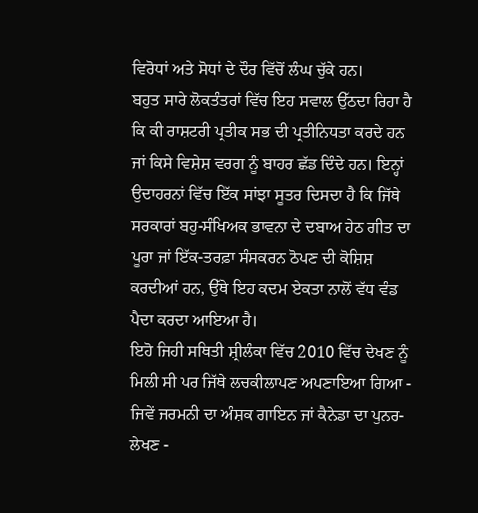ਵਿਰੋਧਾਂ ਅਤੇ ਸੋਧਾਂ ਦੇ ਦੌਰ ਵਿੱਚੋਂ ਲੰਘ ਚੁੱਕੇ ਹਨ।
ਬਹੁਤ ਸਾਰੇ ਲੋਕਤੰਤਰਾਂ ਵਿੱਚ ਇਹ ਸਵਾਲ ਉੱਠਦਾ ਰਿਹਾ ਹੈ ਕਿ ਕੀ ਰਾਸ਼ਟਰੀ ਪ੍ਰਤੀਕ ਸਭ ਦੀ ਪ੍ਰਤੀਨਿਧਤਾ ਕਰਦੇ ਹਨ ਜਾਂ ਕਿਸੇ ਵਿਸ਼ੇਸ਼ ਵਰਗ ਨੂੰ ਬਾਹਰ ਛੱਡ ਦਿੰਦੇ ਹਨ। ਇਨ੍ਹਾਂ ਉਦਾਹਰਨਾਂ ਵਿੱਚ ਇੱਕ ਸਾਂਝਾ ਸੂਤਰ ਦਿਸਦਾ ਹੈ ਕਿ ਜਿੱਥੇ ਸਰਕਾਰਾਂ ਬਹੁ-ਸੰਖਿਅਕ ਭਾਵਨਾ ਦੇ ਦਬਾਅ ਹੇਠ ਗੀਤ ਦਾ ਪੂਰਾ ਜਾਂ ਇੱਕ-ਤਰਫ਼ਾ ਸੰਸਕਰਨ ਠੋਪਣ ਦੀ ਕੋਸ਼ਿਸ਼ ਕਰਦੀਆਂ ਹਨ, ਉੱਥੇ ਇਹ ਕਦਮ ਏਕਤਾ ਨਾਲੋਂ ਵੱਧ ਵੰਡ ਪੈਦਾ ਕਰਦਾ ਆਇਆ ਹੈ।
ਇਹੋ ਜਿਹੀ ਸਥਿਤੀ ਸ਼੍ਰੀਲੰਕਾ ਵਿੱਚ 2010 ਵਿੱਚ ਦੇਖਣ ਨੂੰ ਮਿਲੀ ਸੀ ਪਰ ਜਿੱਥੇ ਲਚਕੀਲਾਪਣ ਅਪਣਾਇਆ ਗਿਆ - ਜਿਵੇਂ ਜਰਮਨੀ ਦਾ ਅੰਸ਼ਕ ਗਾਇਨ ਜਾਂ ਕੈਨੇਡਾ ਦਾ ਪੁਨਰ-ਲੇਖਣ -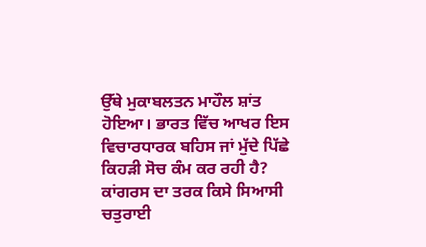ਉੱਥੇ ਮੁਕਾਬਲਤਨ ਮਾਹੌਲ ਸ਼ਾਂਤ ਹੋਇਆ। ਭਾਰਤ ਵਿੱਚ ਆਖਰ ਇਸ ਵਿਚਾਰਧਾਰਕ ਬਹਿਸ ਜਾਂ ਮੁੱਦੇ ਪਿੱਛੇ ਕਿਹੜੀ ਸੋਚ ਕੰਮ ਕਰ ਰਹੀ ਹੈ? ਕਾਂਗਰਸ ਦਾ ਤਰਕ ਕਿਸੇ ਸਿਆਸੀ ਚਤੁਰਾਈ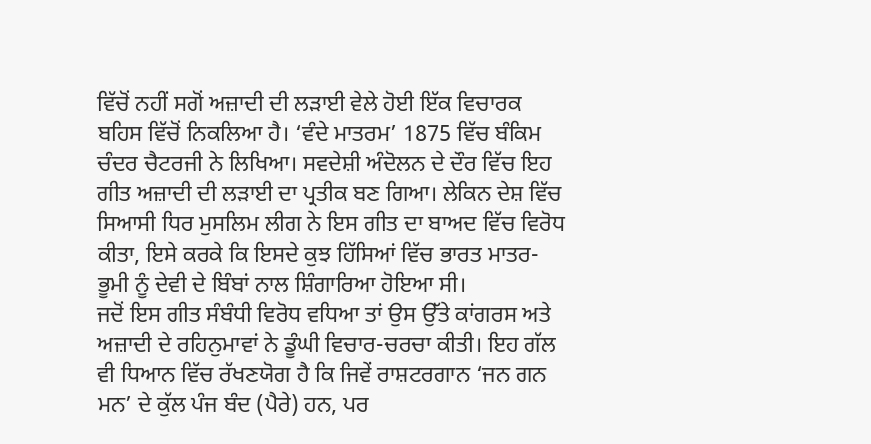ਵਿੱਚੋਂ ਨਹੀਂ ਸਗੋਂ ਅਜ਼ਾਦੀ ਦੀ ਲੜਾਈ ਵੇਲੇ ਹੋਈ ਇੱਕ ਵਿਚਾਰਕ ਬਹਿਸ ਵਿੱਚੋਂ ਨਿਕਲਿਆ ਹੈ। ‘ਵੰਦੇ ਮਾਤਰਮ’ 1875 ਵਿੱਚ ਬੰਕਿਮ ਚੰਦਰ ਚੈਟਰਜੀ ਨੇ ਲਿਖਿਆ। ਸਵਦੇਸ਼ੀ ਅੰਦੋਲਨ ਦੇ ਦੌਰ ਵਿੱਚ ਇਹ ਗੀਤ ਅਜ਼ਾਦੀ ਦੀ ਲੜਾਈ ਦਾ ਪ੍ਰਤੀਕ ਬਣ ਗਿਆ। ਲੇਕਿਨ ਦੇਸ਼ ਵਿੱਚ ਸਿਆਸੀ ਧਿਰ ਮੁਸਲਿਮ ਲੀਗ ਨੇ ਇਸ ਗੀਤ ਦਾ ਬਾਅਦ ਵਿੱਚ ਵਿਰੋਧ ਕੀਤਾ, ਇਸੇ ਕਰਕੇ ਕਿ ਇਸਦੇ ਕੁਝ ਹਿੱਸਿਆਂ ਵਿੱਚ ਭਾਰਤ ਮਾਤਰ-ਭੂਮੀ ਨੂੰ ਦੇਵੀ ਦੇ ਬਿੰਬਾਂ ਨਾਲ ਸ਼ਿੰਗਾਰਿਆ ਹੋਇਆ ਸੀ।
ਜਦੋਂ ਇਸ ਗੀਤ ਸੰਬੰਧੀ ਵਿਰੋਧ ਵਧਿਆ ਤਾਂ ਉਸ ਉੱਤੇ ਕਾਂਗਰਸ ਅਤੇ ਅਜ਼ਾਦੀ ਦੇ ਰਹਿਨੁਮਾਵਾਂ ਨੇ ਡੂੰਘੀ ਵਿਚਾਰ-ਚਰਚਾ ਕੀਤੀ। ਇਹ ਗੱਲ ਵੀ ਧਿਆਨ ਵਿੱਚ ਰੱਖਣਯੋਗ ਹੈ ਕਿ ਜਿਵੇਂ ਰਾਸ਼ਟਰਗਾਨ ‘ਜਨ ਗਨ ਮਨ’ ਦੇ ਕੁੱਲ ਪੰਜ ਬੰਦ (ਪੈਰੇ) ਹਨ, ਪਰ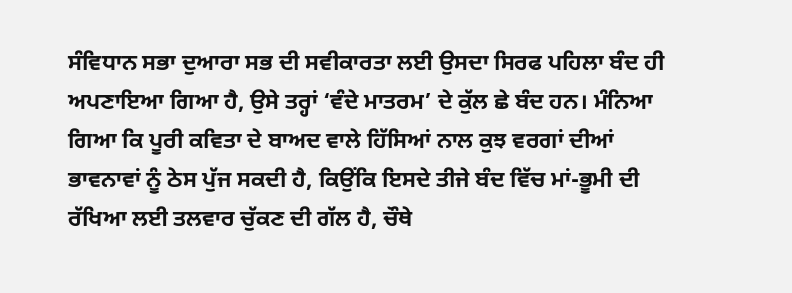ਸੰਵਿਧਾਨ ਸਭਾ ਦੁਆਰਾ ਸਭ ਦੀ ਸਵੀਕਾਰਤਾ ਲਈ ਉਸਦਾ ਸਿਰਫ ਪਹਿਲਾ ਬੰਦ ਹੀ ਅਪਣਾਇਆ ਗਿਆ ਹੈ, ਉਸੇ ਤਰ੍ਹਾਂ ‘ਵੰਦੇ ਮਾਤਰਮ’ ਦੇ ਕੁੱਲ ਛੇ ਬੰਦ ਹਨ। ਮੰਨਿਆ ਗਿਆ ਕਿ ਪੂਰੀ ਕਵਿਤਾ ਦੇ ਬਾਅਦ ਵਾਲੇ ਹਿੱਸਿਆਂ ਨਾਲ ਕੁਝ ਵਰਗਾਂ ਦੀਆਂ ਭਾਵਨਾਵਾਂ ਨੂੰ ਠੇਸ ਪੁੱਜ ਸਕਦੀ ਹੈ, ਕਿਉਂਕਿ ਇਸਦੇ ਤੀਜੇ ਬੰਦ ਵਿੱਚ ਮਾਂ-ਭੂਮੀ ਦੀ ਰੱਖਿਆ ਲਈ ਤਲਵਾਰ ਚੁੱਕਣ ਦੀ ਗੱਲ ਹੈ, ਚੌਥੇ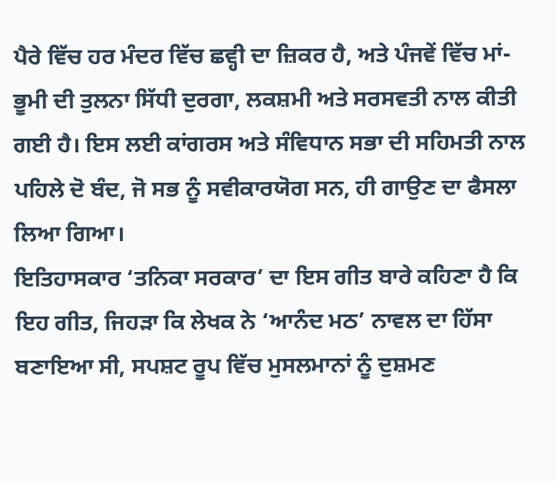ਪੈਰੇ ਵਿੱਚ ਹਰ ਮੰਦਰ ਵਿੱਚ ਛਵ੍ਹੀ ਦਾ ਜ਼ਿਕਰ ਹੈ, ਅਤੇ ਪੰਜਵੇਂ ਵਿੱਚ ਮਾਂ-ਭੂਮੀ ਦੀ ਤੁਲਨਾ ਸਿੱਧੀ ਦੁਰਗਾ, ਲਕਸ਼ਮੀ ਅਤੇ ਸਰਸਵਤੀ ਨਾਲ ਕੀਤੀ ਗਈ ਹੈ। ਇਸ ਲਈ ਕਾਂਗਰਸ ਅਤੇ ਸੰਵਿਧਾਨ ਸਭਾ ਦੀ ਸਹਿਮਤੀ ਨਾਲ ਪਹਿਲੇ ਦੋ ਬੰਦ, ਜੋ ਸਭ ਨੂੰ ਸਵੀਕਾਰਯੋਗ ਸਨ, ਹੀ ਗਾਉਣ ਦਾ ਫੈਸਲਾ ਲਿਆ ਗਿਆ।
ਇਤਿਹਾਸਕਾਰ ‘ਤਨਿਕਾ ਸਰਕਾਰ’ ਦਾ ਇਸ ਗੀਤ ਬਾਰੇ ਕਹਿਣਾ ਹੈ ਕਿ ਇਹ ਗੀਤ, ਜਿਹੜਾ ਕਿ ਲੇਖਕ ਨੇ ‘ਆਨੰਦ ਮਠ’ ਨਾਵਲ ਦਾ ਹਿੱਸਾ ਬਣਾਇਆ ਸੀ, ਸਪਸ਼ਟ ਰੂਪ ਵਿੱਚ ਮੁਸਲਮਾਨਾਂ ਨੂੰ ਦੁਸ਼ਮਣ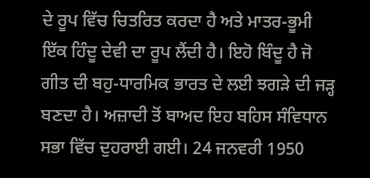ਦੇ ਰੂਪ ਵਿੱਚ ਚਿਤਰਿਤ ਕਰਦਾ ਹੈ ਅਤੇ ਮਾਤਰ-ਭੂਮੀ ਇੱਕ ਹਿੰਦੂ ਦੇਵੀ ਦਾ ਰੂਪ ਲੈਂਦੀ ਹੈ। ਇਹੋ ਬਿੰਦੂ ਹੈ ਜੋ ਗੀਤ ਦੀ ਬਹੁ-ਧਾਰਮਿਕ ਭਾਰਤ ਦੇ ਲਈ ਝਗੜੇ ਦੀ ਜੜ੍ਹ ਬਣਦਾ ਹੈ। ਅਜ਼ਾਦੀ ਤੋਂ ਬਾਅਦ ਇਹ ਬਹਿਸ ਸੰਵਿਧਾਨ ਸਭਾ ਵਿੱਚ ਦੁਹਰਾਈ ਗਈ। 24 ਜਨਵਰੀ 1950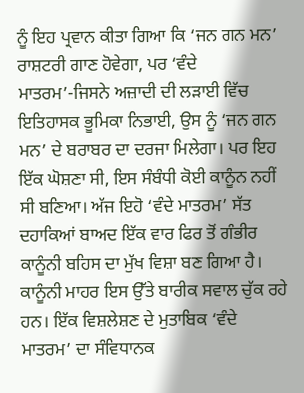ਨੂੰ ਇਹ ਪ੍ਰਵਾਨ ਕੀਤਾ ਗਿਆ ਕਿ ‘ਜਨ ਗਨ ਮਨ’ ਰਾਸ਼ਟਰੀ ਗਾਣ ਹੋਵੇਗਾ, ਪਰ ‘ਵੰਦੇ ਮਾਤਰਮ’-ਜਿਸਨੇ ਅਜ਼ਾਦੀ ਦੀ ਲੜਾਈ ਵਿੱਚ ਇਤਿਹਾਸਕ ਭੂਮਿਕਾ ਨਿਭਾਈ, ਉਸ ਨੂੰ ‘ਜਨ ਗਨ ਮਨ’ ਦੇ ਬਰਾਬਰ ਦਾ ਦਰਜਾ ਮਿਲੇਗਾ। ਪਰ ਇਹ ਇੱਕ ਘੋਸ਼ਣਾ ਸੀ, ਇਸ ਸੰਬੰਧੀ ਕੋਈ ਕਾਨੂੰਨ ਨਹੀਂ ਸੀ ਬਣਿਆ। ਅੱਜ ਇਹੋ ‘ਵੰਦੇ ਮਾਤਰਮ’ ਸੱਤ ਦਹਾਕਿਆਂ ਬਾਅਦ ਇੱਕ ਵਾਰ ਫਿਰ ਤੋਂ ਗੰਭੀਰ ਕਾਨੂੰਨੀ ਬਹਿਸ ਦਾ ਮੁੱਖ ਵਿਸ਼ਾ ਬਣ ਗਿਆ ਹੈ।
ਕਾਨੂੰਨੀ ਮਾਹਰ ਇਸ ਉੱਤੇ ਬਾਰੀਕ ਸਵਾਲ ਚੁੱਕ ਰਹੇ ਹਨ। ਇੱਕ ਵਿਸ਼ਲੇਸ਼ਣ ਦੇ ਮੁਤਾਬਿਕ ‘ਵੰਦੇ ਮਾਤਰਮ’ ਦਾ ਸੰਵਿਧਾਨਕ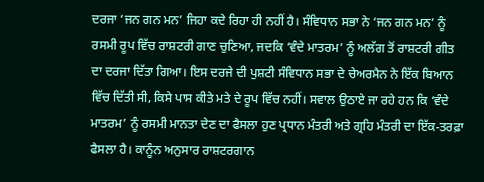ਦਰਜਾ ‘ਜਨ ਗਨ ਮਨ’ ਜਿਹਾ ਕਦੇ ਰਿਹਾ ਹੀ ਨਹੀਂ ਹੈ। ਸੰਵਿਧਾਨ ਸਭਾ ਨੇ ‘ਜਨ ਗਨ ਮਨ’ ਨੂੰ ਰਸਮੀ ਰੂਪ ਵਿੱਚ ਰਾਸ਼ਟਰੀ ਗਾਣ ਚੁਣਿਆ, ਜਦਕਿ ‘ਵੰਦੇ ਮਾਤਰਮ’ ਨੂੰ ਅਲੱਗ ਤੋਂ ਰਾਸ਼ਟਰੀ ਗੀਤ ਦਾ ਦਰਜਾ ਦਿੱਤਾ ਗਿਆ। ਇਸ ਦਰਜੇ ਦੀ ਪੁਸ਼ਟੀ ਸੰਵਿਧਾਨ ਸਭਾ ਦੇ ਚੇਅਰਮੈਨ ਨੇ ਇੱਕ ਬਿਆਨ ਵਿੱਚ ਦਿੱਤੀ ਸੀ, ਕਿਸੇ ਪਾਸ ਕੀਤੇ ਮਤੇ ਦੇ ਰੂਪ ਵਿੱਚ ਨਹੀਂ। ਸਵਾਲ ਉਠਾਏ ਜਾ ਰਹੇ ਹਨ ਕਿ ‘ਵੰਦੇ ਮਾਤਰਮ’ ਨੂੰ ਰਸਮੀ ਮਾਨਤਾ ਦੇਣ ਦਾ ਫੈਸਲਾ ਹੁਣ ਪ੍ਰਧਾਨ ਮੰਤਰੀ ਅਤੇ ਗ੍ਰਹਿ ਮੰਤਰੀ ਦਾ ਇੱਕ-ਤਰਫ਼ਾ ਫੈਸਲਾ ਹੈ। ਕਾਨੂੰਨ ਅਨੁਸਾਰ ਰਾਸ਼ਟਰਗਾਨ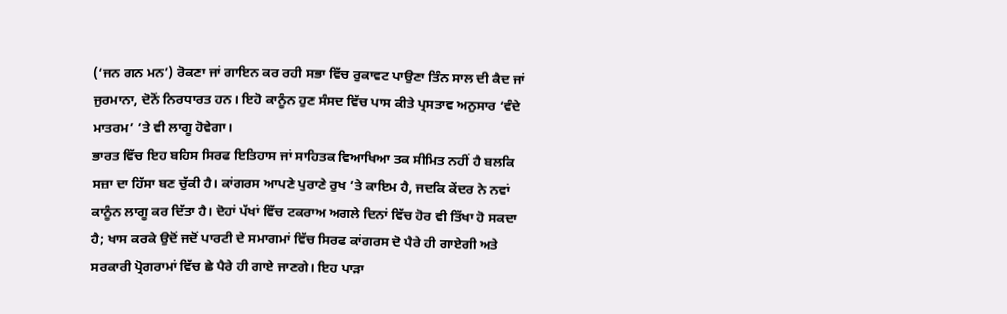(‘ਜਨ ਗਨ ਮਨ’) ਰੋਕਣਾ ਜਾਂ ਗਾਇਨ ਕਰ ਰਹੀ ਸਭਾ ਵਿੱਚ ਰੁਕਾਵਟ ਪਾਉਣਾ ਤਿੰਨ ਸਾਲ ਦੀ ਕੈਦ ਜਾਂ ਜੁਰਮਾਨਾ, ਦੋਨੋਂ ਨਿਰਧਾਰਤ ਹਨ। ਇਹੋ ਕਾਨੂੰਨ ਹੁਣ ਸੰਸਦ ਵਿੱਚ ਪਾਸ ਕੀਤੇ ਪ੍ਰਸਤਾਵ ਅਨੁਸਾਰ ‘ਵੰਦੇ ਮਾਤਰਮ’ ’ਤੇ ਵੀ ਲਾਗੂ ਹੋਵੇਗਾ।
ਭਾਰਤ ਵਿੱਚ ਇਹ ਬਹਿਸ ਸਿਰਫ ਇਤਿਹਾਸ ਜਾਂ ਸਾਹਿਤਕ ਵਿਆਖਿਆ ਤਕ ਸੀਮਿਤ ਨਹੀਂ ਹੈ ਬਲਕਿ ਸਜ਼ਾ ਦਾ ਹਿੱਸਾ ਬਣ ਚੁੱਕੀ ਹੈ। ਕਾਂਗਰਸ ਆਪਣੇ ਪੁਰਾਣੇ ਰੁਖ ’ਤੇ ਕਾਇਮ ਹੈ, ਜਦਕਿ ਕੇਂਦਰ ਨੇ ਨਵਾਂ ਕਾਨੂੰਨ ਲਾਗੂ ਕਰ ਦਿੱਤਾ ਹੈ। ਦੋਹਾਂ ਪੱਖਾਂ ਵਿੱਚ ਟਕਰਾਅ ਅਗਲੇ ਦਿਨਾਂ ਵਿੱਚ ਹੋਰ ਵੀ ਤਿੱਖਾ ਹੋ ਸਕਦਾ ਹੈ; ਖਾਸ ਕਰਕੇ ਉਦੋਂ ਜਦੋਂ ਪਾਰਟੀ ਦੇ ਸਮਾਗਮਾਂ ਵਿੱਚ ਸਿਰਫ ਕਾਂਗਰਸ ਦੋ ਪੈਰੇ ਹੀ ਗਾਏਗੀ ਅਤੇ ਸਰਕਾਰੀ ਪ੍ਰੋਗਰਾਮਾਂ ਵਿੱਚ ਛੇ ਪੈਰੇ ਹੀ ਗਾਏ ਜਾਣਗੇ। ਇਹ ਪਾੜਾ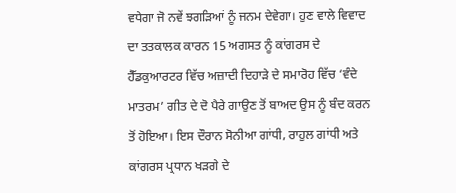ਵਧੇਗਾ ਜੋ ਨਵੇਂ ਝਗੜਿਆਂ ਨੂੰ ਜਨਮ ਦੇਵੇਗਾ। ਹੁਣ ਵਾਲੇ ਵਿਵਾਦ ਦਾ ਤਤਕਾਲਕ ਕਾਰਨ 15 ਅਗਸਤ ਨੂੰ ਕਾਂਗਰਸ ਦੇ ਹੈੱਡਕੁਆਰਟਰ ਵਿੱਚ ਅਜ਼ਾਦੀ ਦਿਹਾੜੇ ਦੇ ਸਮਾਰੋਹ ਵਿੱਚ ‘ਵੰਦੇ ਮਾਤਰਮ’ ਗੀਤ ਦੇ ਦੋ ਪੈਰੇ ਗਾਉਣ ਤੋਂ ਬਾਅਦ ਉਸ ਨੂੰ ਬੰਦ ਕਰਨ ਤੋਂ ਹੋਇਆ। ਇਸ ਦੌਰਾਨ ਸੋਨੀਆ ਗਾਂਧੀ, ਰਾਹੁਲ ਗਾਂਧੀ ਅਤੇ ਕਾਂਗਰਸ ਪ੍ਰਧਾਨ ਖੜਗੇ ਦੇ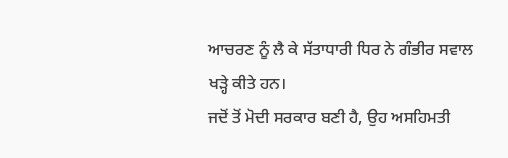ਆਚਰਣ ਨੂੰ ਲੈ ਕੇ ਸੱਤਾਧਾਰੀ ਧਿਰ ਨੇ ਗੰਭੀਰ ਸਵਾਲ ਖੜ੍ਹੇ ਕੀਤੇ ਹਨ।
ਜਦੋਂ ਤੋਂ ਮੋਦੀ ਸਰਕਾਰ ਬਣੀ ਹੈ, ਉਹ ਅਸਹਿਮਤੀ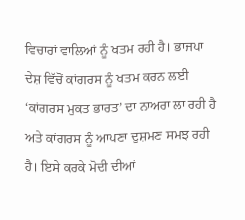ਵਿਚਾਰਾਂ ਵਾਲਿਆਂ ਨੂੰ ਖਤਮ ਰਹੀ ਹੈ। ਭਾਜਪਾ ਦੇਸ਼ ਵਿੱਚੋਂ ਕਾਂਗਰਸ ਨੂੰ ਖਤਮ ਕਰਨ ਲਈ ‘ਕਾਂਗਰਸ ਮੁਕਤ ਭਾਰਤ’ ਦਾ ਨਾਅਰਾ ਲਾ ਰਹੀ ਹੈ ਅਤੇ ਕਾਂਗਰਸ ਨੂੰ ਆਪਣਾ ਦੁਸ਼ਮਣ ਸਮਝ ਰਹੀ ਹੈ। ਇਸੇ ਕਰਕੇ ਮੋਦੀ ਦੀਆਂ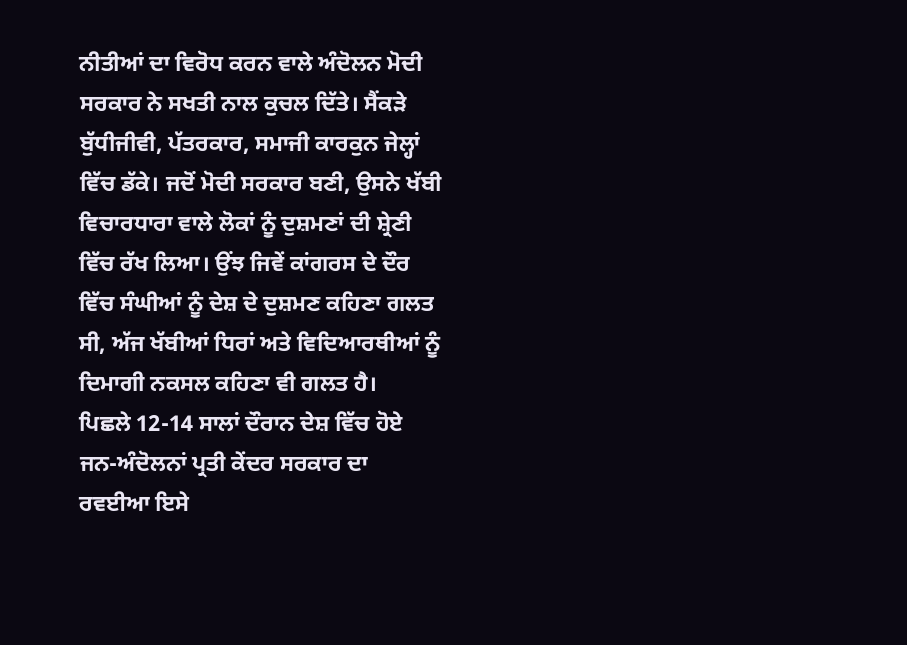ਨੀਤੀਆਂ ਦਾ ਵਿਰੋਧ ਕਰਨ ਵਾਲੇ ਅੰਦੋਲਨ ਮੋਦੀ ਸਰਕਾਰ ਨੇ ਸਖਤੀ ਨਾਲ ਕੁਚਲ ਦਿੱਤੇ। ਸੈਂਕੜੇ ਬੁੱਧੀਜੀਵੀ, ਪੱਤਰਕਾਰ, ਸਮਾਜੀ ਕਾਰਕੁਨ ਜੇਲ੍ਹਾਂ ਵਿੱਚ ਡੱਕੇ। ਜਦੋਂ ਮੋਦੀ ਸਰਕਾਰ ਬਣੀ, ਉਸਨੇ ਖੱਬੀ ਵਿਚਾਰਧਾਰਾ ਵਾਲੇ ਲੋਕਾਂ ਨੂੰ ਦੁਸ਼ਮਣਾਂ ਦੀ ਸ਼੍ਰੇਣੀ ਵਿੱਚ ਰੱਖ ਲਿਆ। ਉਂਝ ਜਿਵੇਂ ਕਾਂਗਰਸ ਦੇ ਦੌਰ ਵਿੱਚ ਸੰਘੀਆਂ ਨੂੰ ਦੇਸ਼ ਦੇ ਦੁਸ਼ਮਣ ਕਹਿਣਾ ਗਲਤ ਸੀ, ਅੱਜ ਖੱਬੀਆਂ ਧਿਰਾਂ ਅਤੇ ਵਿਦਿਆਰਥੀਆਂ ਨੂੰ ਦਿਮਾਗੀ ਨਕਸਲ ਕਹਿਣਾ ਵੀ ਗਲਤ ਹੈ।
ਪਿਛਲੇ 12-14 ਸਾਲਾਂ ਦੌਰਾਨ ਦੇਸ਼ ਵਿੱਚ ਹੋਏ ਜਨ-ਅੰਦੋਲਨਾਂ ਪ੍ਰਤੀ ਕੇਂਦਰ ਸਰਕਾਰ ਦਾ ਰਵਈਆ ਇਸੇ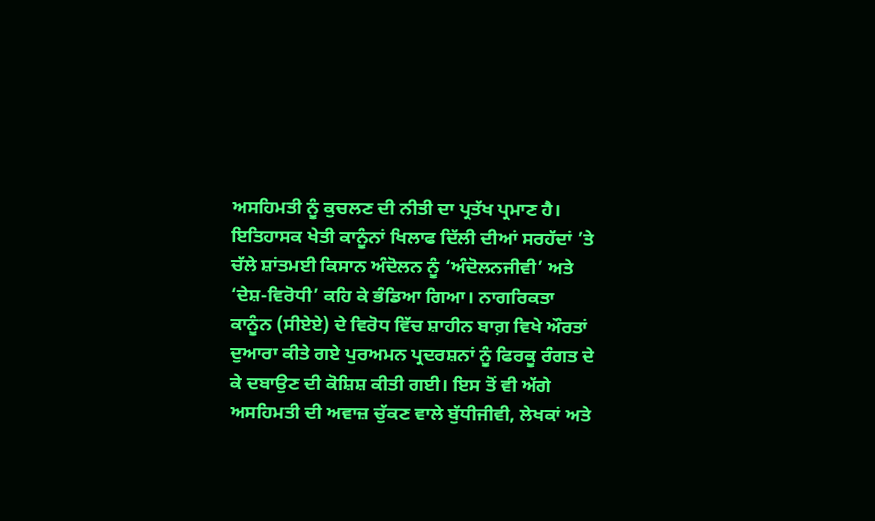ਅਸਹਿਮਤੀ ਨੂੰ ਕੁਚਲਣ ਦੀ ਨੀਤੀ ਦਾ ਪ੍ਰਤੱਖ ਪ੍ਰਮਾਣ ਹੈ। ਇਤਿਹਾਸਕ ਖੇਤੀ ਕਾਨੂੰਨਾਂ ਖਿਲਾਫ ਦਿੱਲੀ ਦੀਆਂ ਸਰਹੱਦਾਂ ’ਤੇ ਚੱਲੇ ਸ਼ਾਂਤਮਈ ਕਿਸਾਨ ਅੰਦੋਲਨ ਨੂੰ ‘ਅੰਦੋਲਨਜੀਵੀ’ ਅਤੇ ‘ਦੇਸ਼-ਵਿਰੋਧੀ’ ਕਹਿ ਕੇ ਭੰਡਿਆ ਗਿਆ। ਨਾਗਰਿਕਤਾ ਕਾਨੂੰਨ (ਸੀਏਏ) ਦੇ ਵਿਰੋਧ ਵਿੱਚ ਸ਼ਾਹੀਨ ਬਾਗ਼ ਵਿਖੇ ਔਰਤਾਂ ਦੁਆਰਾ ਕੀਤੇ ਗਏ ਪੁਰਅਮਨ ਪ੍ਰਦਰਸ਼ਨਾਂ ਨੂੰ ਫਿਰਕੂ ਰੰਗਤ ਦੇ ਕੇ ਦਬਾਉਣ ਦੀ ਕੋਸ਼ਿਸ਼ ਕੀਤੀ ਗਈ। ਇਸ ਤੋਂ ਵੀ ਅੱਗੇ ਅਸਹਿਮਤੀ ਦੀ ਅਵਾਜ਼ ਚੁੱਕਣ ਵਾਲੇ ਬੁੱਧੀਜੀਵੀ, ਲੇਖਕਾਂ ਅਤੇ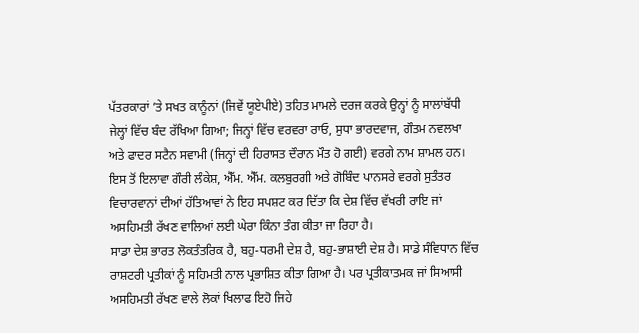ਪੱਤਰਕਾਰਾਂ ’ਤੇ ਸਖਤ ਕਾਨੂੰਨਾਂ (ਜਿਵੇਂ ਯੂਏਪੀਏ) ਤਹਿਤ ਮਾਮਲੇ ਦਰਜ ਕਰਕੇ ਉਨ੍ਹਾਂ ਨੂੰ ਸਾਲਾਂਬੱਧੀ ਜੇਲ੍ਹਾਂ ਵਿੱਚ ਬੰਦ ਰੱਖਿਆ ਗਿਆ; ਜਿਨ੍ਹਾਂ ਵਿੱਚ ਵਰਵਰਾ ਰਾਓ, ਸੁਧਾ ਭਾਰਦਵਾਜ, ਗੌਤਮ ਨਵਲਖਾ ਅਤੇ ਫਾਦਰ ਸਟੈਨ ਸਵਾਮੀ (ਜਿਨ੍ਹਾਂ ਦੀ ਹਿਰਾਸਤ ਦੌਰਾਨ ਮੌਤ ਹੋ ਗਈ) ਵਰਗੇ ਨਾਮ ਸ਼ਾਮਲ ਹਨ। ਇਸ ਤੋਂ ਇਲਾਵਾ ਗੌਰੀ ਲੰਕੇਸ਼, ਐੱਮ. ਐੱਮ. ਕਲਬੁਰਗੀ ਅਤੇ ਗੋਬਿੰਦ ਪਾਨਸਰੇ ਵਰਗੇ ਸੁਤੰਤਰ ਵਿਚਾਰਵਾਨਾਂ ਦੀਆਂ ਹੱਤਿਆਵਾਂ ਨੇ ਇਹ ਸਪਸ਼ਟ ਕਰ ਦਿੱਤਾ ਕਿ ਦੇਸ਼ ਵਿੱਚ ਵੱਖਰੀ ਰਾਇ ਜਾਂ ਅਸਹਿਮਤੀ ਰੱਖਣ ਵਾਲਿਆਂ ਲਈ ਘੇਰਾ ਕਿੰਨਾ ਤੰਗ ਕੀਤਾ ਜਾ ਰਿਹਾ ਹੈ।
ਸਾਡਾ ਦੇਸ਼ ਭਾਰਤ ਲੋਕਤੰਤਰਿਕ ਹੈ, ਬਹੁ-ਧਰਮੀ ਦੇਸ਼ ਹੈ, ਬਹੁ-ਭਾਸ਼ਾਈ ਦੇਸ਼ ਹੈ। ਸਾਡੇ ਸੰਵਿਧਾਨ ਵਿੱਚ ਰਾਸ਼ਟਰੀ ਪ੍ਰਤੀਕਾਂ ਨੂੰ ਸਹਿਮਤੀ ਨਾਲ ਪ੍ਰਭਾਸ਼ਿਤ ਕੀਤਾ ਗਿਆ ਹੈ। ਪਰ ਪ੍ਰਤੀਕਾਤਮਕ ਜਾਂ ਸਿਆਸੀ ਅਸਹਿਮਤੀ ਰੱਖਣ ਵਾਲੇ ਲੋਕਾਂ ਖਿਲਾਫ ਇਹੋ ਜਿਹੇ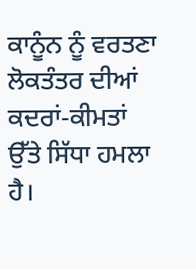ਕਾਨੂੰਨ ਨੂੰ ਵਰਤਣਾ ਲੋਕਤੰਤਰ ਦੀਆਂ ਕਦਰਾਂ-ਕੀਮਤਾਂ ਉੱਤੇ ਸਿੱਧਾ ਹਮਲਾ ਹੈ।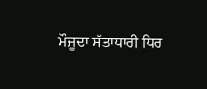ਮੌਜੂਦਾ ਸੱਤਾਧਾਰੀ ਧਿਰ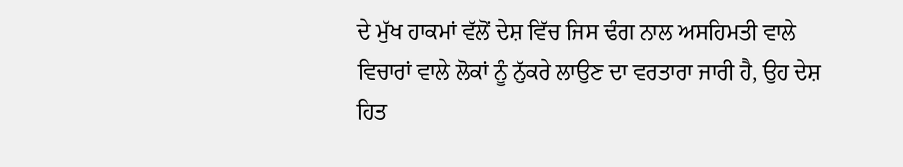ਦੇ ਮੁੱਖ ਹਾਕਮਾਂ ਵੱਲੋਂ ਦੇਸ਼ ਵਿੱਚ ਜਿਸ ਢੰਗ ਨਾਲ ਅਸਹਿਮਤੀ ਵਾਲੇ ਵਿਚਾਰਾਂ ਵਾਲੇ ਲੋਕਾਂ ਨੂੰ ਨੁੱਕਰੇ ਲਾਉਣ ਦਾ ਵਰਤਾਰਾ ਜਾਰੀ ਹੈ, ਉਹ ਦੇਸ਼ ਹਿਤ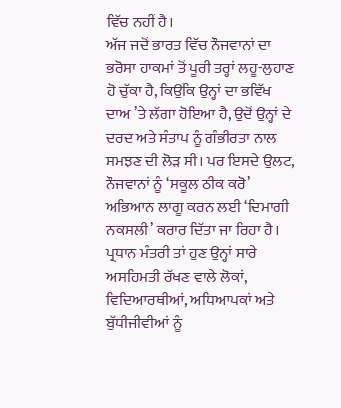ਵਿੱਚ ਨਹੀਂ ਹੈ।
ਅੱਜ ਜਦੋਂ ਭਾਰਤ ਵਿੱਚ ਨੌਜਵਾਨਾਂ ਦਾ ਭਰੋਸਾ ਹਾਕਮਾਂ ਤੋਂ ਪੂਰੀ ਤਰ੍ਹਾਂ ਲਹੂ-ਲੁਹਾਣ ਹੋ ਚੁੱਕਾ ਹੈ, ਕਿਉਂਕਿ ਉਨ੍ਹਾਂ ਦਾ ਭਵਿੱਖ ਦਾਅ ’ਤੇ ਲੱਗਾ ਹੋਇਆ ਹੈ, ਉਦੋਂ ਉਨ੍ਹਾਂ ਦੇ ਦਰਦ ਅਤੇ ਸੰਤਾਪ ਨੂੰ ਗੰਭੀਰਤਾ ਨਾਲ ਸਮਝਣ ਦੀ ਲੋੜ ਸੀ। ਪਰ ਇਸਦੇ ਉਲਟ, ਨੌਜਵਾਨਾਂ ਨੂੰ ‘ਸਕੂਲ ਠੀਕ ਕਰੋ’ ਅਭਿਆਨ ਲਾਗੂ ਕਰਨ ਲਈ ‘ਦਿਮਾਗੀ ਨਕਸਲੀ’ ਕਰਾਰ ਦਿੱਤਾ ਜਾ ਰਿਹਾ ਹੈ। ਪ੍ਰਧਾਨ ਮੰਤਰੀ ਤਾਂ ਹੁਣ ਉਨ੍ਹਾਂ ਸਾਰੇ ਅਸਹਿਮਤੀ ਰੱਖਣ ਵਾਲੇ ਲੋਕਾਂ, ਵਿਦਿਆਰਥੀਆਂ, ਅਧਿਆਪਕਾਂ ਅਤੇ ਬੁੱਧੀਜੀਵੀਆਂ ਨੂੰ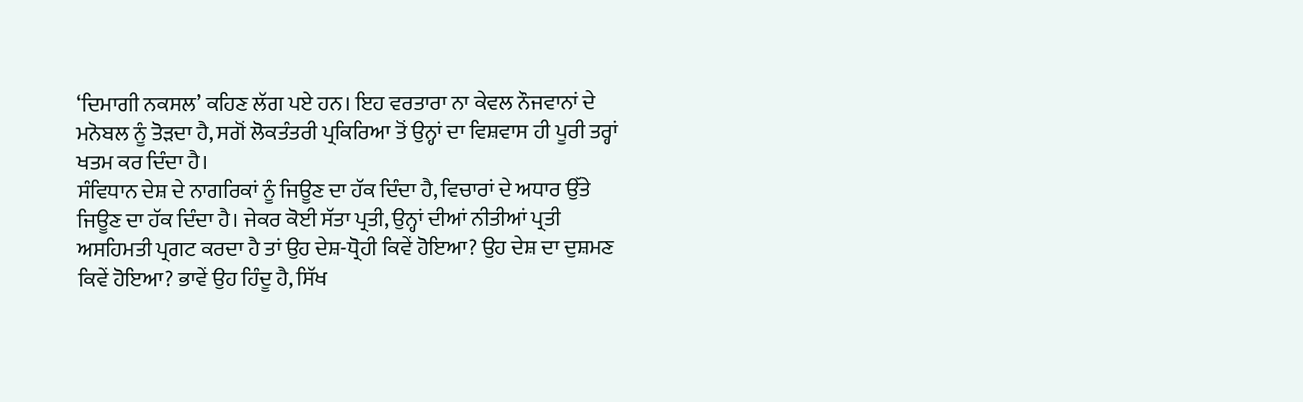‘ਦਿਮਾਗੀ ਨਕਸਲ’ ਕਹਿਣ ਲੱਗ ਪਏ ਹਨ। ਇਹ ਵਰਤਾਰਾ ਨਾ ਕੇਵਲ ਨੌਜਵਾਨਾਂ ਦੇ ਮਨੋਬਲ ਨੂੰ ਤੋੜਦਾ ਹੈ, ਸਗੋਂ ਲੋਕਤੰਤਰੀ ਪ੍ਰਕਿਰਿਆ ਤੋਂ ਉਨ੍ਹਾਂ ਦਾ ਵਿਸ਼ਵਾਸ ਹੀ ਪੂਰੀ ਤਰ੍ਹਾਂ ਖਤਮ ਕਰ ਦਿੰਦਾ ਹੈ।
ਸੰਵਿਧਾਨ ਦੇਸ਼ ਦੇ ਨਾਗਰਿਕਾਂ ਨੂੰ ਜਿਊਣ ਦਾ ਹੱਕ ਦਿੰਦਾ ਹੈ, ਵਿਚਾਰਾਂ ਦੇ ਅਧਾਰ ਉੱਤੇ ਜਿਊਣ ਦਾ ਹੱਕ ਦਿੰਦਾ ਹੈ। ਜੇਕਰ ਕੋਈ ਸੱਤਾ ਪ੍ਰਤੀ, ਉਨ੍ਹਾਂ ਦੀਆਂ ਨੀਤੀਆਂ ਪ੍ਰਤੀ ਅਸਹਿਮਤੀ ਪ੍ਰਗਟ ਕਰਦਾ ਹੈ ਤਾਂ ਉਹ ਦੇਸ਼-ਧ੍ਰੋਹੀ ਕਿਵੇਂ ਹੋਇਆ? ਉਹ ਦੇਸ਼ ਦਾ ਦੁਸ਼ਮਣ ਕਿਵੇਂ ਹੋਇਆ? ਭਾਵੇਂ ਉਹ ਹਿੰਦੂ ਹੈ, ਸਿੱਖ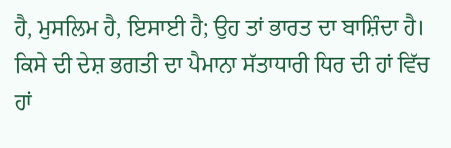ਹੈ, ਮੁਸਲਿਮ ਹੈ, ਇਸਾਈ ਹੈ; ਉਹ ਤਾਂ ਭਾਰਤ ਦਾ ਬਾਸ਼ਿੰਦਾ ਹੈ। ਕਿਸੇ ਦੀ ਦੇਸ਼ ਭਗਤੀ ਦਾ ਪੈਮਾਨਾ ਸੱਤਾਧਾਰੀ ਧਿਰ ਦੀ ਹਾਂ ਵਿੱਚ ਹਾਂ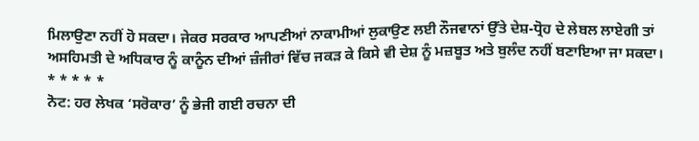ਮਿਲਾਉਣਾ ਨਹੀਂ ਹੋ ਸਕਦਾ। ਜੇਕਰ ਸਰਕਾਰ ਆਪਣੀਆਂ ਨਾਕਾਮੀਆਂ ਲੁਕਾਉਣ ਲਈ ਨੌਜਵਾਨਾਂ ਉੱਤੇ ਦੇਸ਼-ਧ੍ਰੋਹ ਦੇ ਲੇਬਲ ਲਾਏਗੀ ਤਾਂ ਅਸਹਿਮਤੀ ਦੇ ਅਧਿਕਾਰ ਨੂੰ ਕਾਨੂੰਨ ਦੀਆਂ ਜ਼ੰਜੀਰਾਂ ਵਿੱਚ ਜਕੜ ਕੇ ਕਿਸੇ ਵੀ ਦੇਸ਼ ਨੂੰ ਮਜ਼ਬੂਤ ਅਤੇ ਬੁਲੰਦ ਨਹੀਂ ਬਣਾਇਆ ਜਾ ਸਕਦਾ।
* * * * *
ਨੋਟ: ਹਰ ਲੇਖਕ ‘ਸਰੋਕਾਰ’ ਨੂੰ ਭੇਜੀ ਗਈ ਰਚਨਾ ਦੀ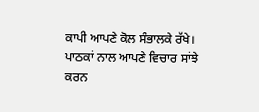ਕਾਪੀ ਆਪਣੇ ਕੋਲ ਸੰਭਾਲਕੇ ਰੱਖੇ।
ਪਾਠਕਾਂ ਨਾਲ ਆਪਣੇ ਵਿਚਾਰ ਸਾਂਝੇ ਕਰਨ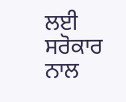ਲਈ ਸਰੋਕਾਰ ਨਾਲ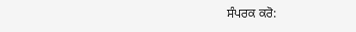ਸੰਪਰਕ ਕਰੋ: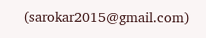(sarokar2015@gmail.com)